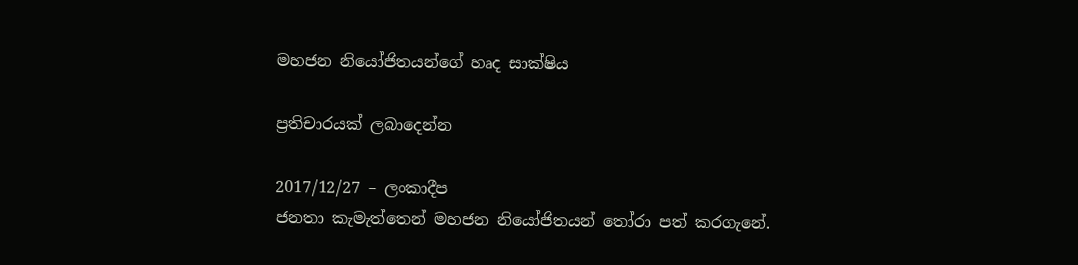මහජන නියෝජිතයන්ගේ හෘද සාක්ෂිය

ප්‍රතිචාරයක් ලබාදෙන්න

2017/12/27 – ලංකාදීප
ජනතා කැමැත්තෙන් මහජන නියෝජිතයන් තෝරා පත් කරගැනේ.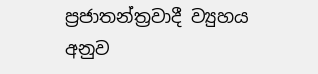ප්‍රජාතන්ත්‍රවාදී ව්‍යුහය අනුව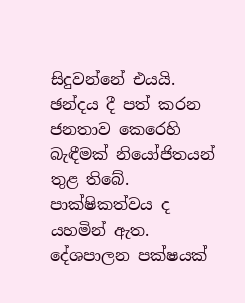සිදුවන්නේ එයයි. ඡන්දය දී පත් කරන ජනතාව කෙරෙහි බැඳීමක් නියෝජිතයන් තුළ තිබේ. පාක්ෂිකත්වය ද යහමින් ඇත. දේශපාලන පක්ෂයක්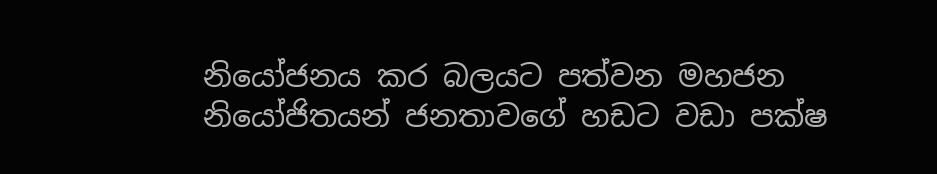නියෝජනය කර බලයට පත්වන මහජන නියෝජිතයන් ජනතාවගේ හඩට වඩා පක්ෂ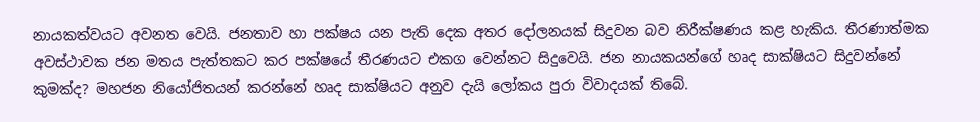නායකත්වයට අවනත වෙයි. ජනතාව හා පක්ෂය යන පැති දෙක අතර දෝලනයක් සිදුවන බව නිරීක්ෂණය කළ හැකිය. තීරණාත්මක අවස්ථාවක ජන මතය පැත්තකට කර පක්ෂයේ තීරණයට එකග වෙන්නට සිදුවෙයි. ජන නායකයන්ගේ හෘද සාක්ෂියට සිදුවන්නේ කුමක්ද? මහජන නියෝජිතයන් කරන්නේ හෘද සාක්ෂියට අනුව දැයි ලෝකය පුරා විවාදයක් තිබේ.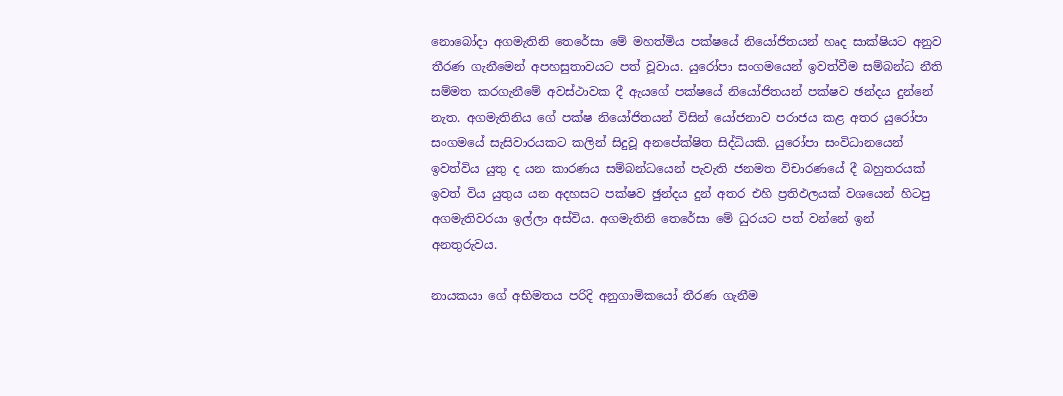නොබෝදා අගමැතිනි තෙරේසා මේ මහත්මිය පක්ෂයේ නියෝජිතයන් හෘද සාක්ෂියට අනුව තීරණ ගැනීමෙන් අපහසුතාවයට පත් වූවාය. යුරෝපා සංගමයෙන් ඉවත්වීම සම්බන්ධ නීති සම්මත කරගැනීමේ අවස්ථාවක දී ඇයගේ පක්ෂයේ නියෝජිතයන් පක්ෂව ඡන්දය දුන්නේ නැත. අගමැතිනිය ගේ පක්ෂ නියෝජිතයන් විසින් යෝජනාව පරාජය කළ අතර යුරෝපා සංගමයේ සැසිවාරයකට කලින් සිදුවූ අනපේක්ෂිත සිද්ධියකි. යුරෝපා සංවිධානයෙන් ඉවත්විය යුතු ද යන කාරණය සම්බන්ධයෙන් පැවැති ජනමත විචාරණයේ දී බහුතරයක් ඉවත් විය යුතුය යන අදහසට පක්ෂව ඡුන්දය දුන් අතර එහි ප්‍රතිඵලයක් වශයෙන් හිටපු අගමැතිවරයා ඉල්ලා අස්විය. අගමැතිනි තෙරේසා මේ ධුරයට පත් වන්නේ ඉන් අනතුරුවය.

නායකයා ගේ අභිමතය පරිදි අනුගාමිකයෝ තීරණ ගැනීම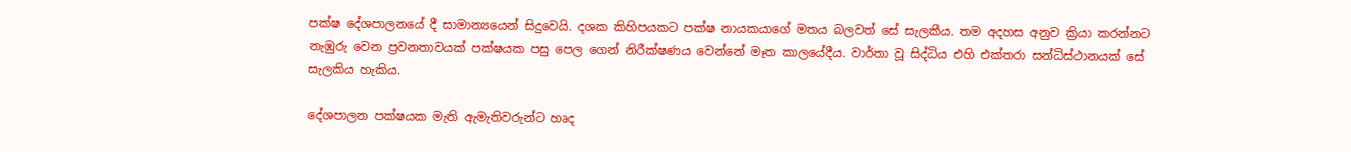පක්ෂ දේශපාලනයේ දී සාමාන්‍යයෙන් සිදුවෙයි. දශක කිහිපයකට පක්ෂ නායකයාගේ මතය බලවත් සේ සැලකීය. තම අදහස අනුව ක්‍රියා කරන්නට නැඹුරු වෙන ප්‍රවනතාවයක් පක්ෂයක පසු පෙල ගෙන් නිරීක්ෂණය වෙන්නේ මෑත කාලයේදීය. වාර්තා වූ සිද්ධිය එහි එක්තරා සන්ධිස්ථානයක් සේ සැලකිය හැකිය.

දේශපාලන පක්ෂයක මැති ඇමැතිවරුන්ට හෘද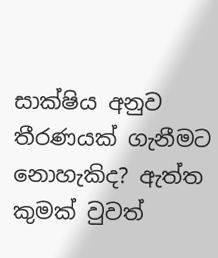සාක්ෂිය අනුව තීරණයක් ගැනීමට නොහැකිද? ඇත්ත කුමක් වුවත්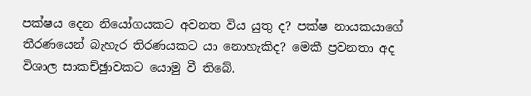පක්ෂය දෙන නියෝගයකට අවනත විය යුතු ද? පක්ෂ නායකයාගේ තීරණයෙන් බැහැර තිරණයකට යා නොහැකිද? මෙකී ප්‍රවනතා අද විශාල සාකච්ඡුාවකට යොමු වී තිබේ.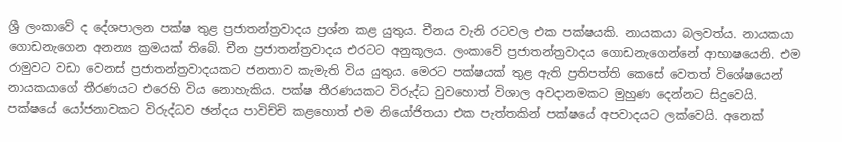ශ්‍රී ලංකාවේ ද දේශපාලන පක්ෂ තුළ ප්‍රජාතන්ත්‍රවාදය ප්‍රශ්න කළ යුතුය. චීනය වැනි රටවල එක පක්ෂයකි. නායකයා බලවත්ය. නායකයා ගොඩනැගෙන අනන්‍ය ක්‍රමයක් තිබේ. චීන ප්‍රජාතන්ත්‍රවාදය එරටට අනුකූලය. ලංකාවේ ප්‍රජාතන්ත්‍රවාදය ගොඩනැගෙන්නේ ආභාෂයෙනි. එම රාමුවට වඩා වෙනස් ප්‍රජාතන්ත්‍රවාදයකට ජනතාව කැමැති විය යුතුය. මෙරට පක්ෂයක් තුළ ඇති ප්‍රතිපත්ති කෙසේ වෙතත් විශේෂයෙන් නායකයාගේ තීරණයට එරෙහි විය නොහැකිය. පක්ෂ තීරණයකට විරුද්ධ වුවහොත් විශාල අවදානමකට මුහුණ දෙන්නට සිදුවෙයි. පක්ෂයේ යෝජනාවකට විරුද්ධව ඡන්දය පාවිච්චි කළහොත් එම නියෝජිතයා එක පැත්තකින් පක්ෂයේ අපවාදයට ලක්වෙයි. අනෙක්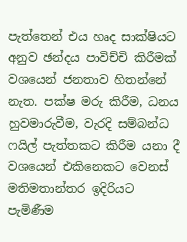පැත්තෙන් එය හෘද සාක්ෂියට අනුව ඡන්දය පාවිච්චි කිරීමක් වශයෙන් ජනතාව හිතන්නේ නැත. පක්ෂ මරු කිරීම, ධනය හුවමාරුවීම, වැරදි සම්බන්ධ ෆයිල් පැත්තකට කිරීම යනා දී වශයෙන් එකිනෙකට වෙනස් මතිමතාන්තර ඉදිරියට පැමිණීම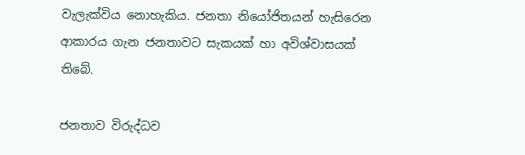වැලැක්විය නොහැකිය. ජනතා නියෝජිතයන් හැසිරෙන ආකාරය ගැන ජනතාවට සැකයක් හා අවිශ්වාසයක් තිබේ.

ජනතාව විරුද්ධව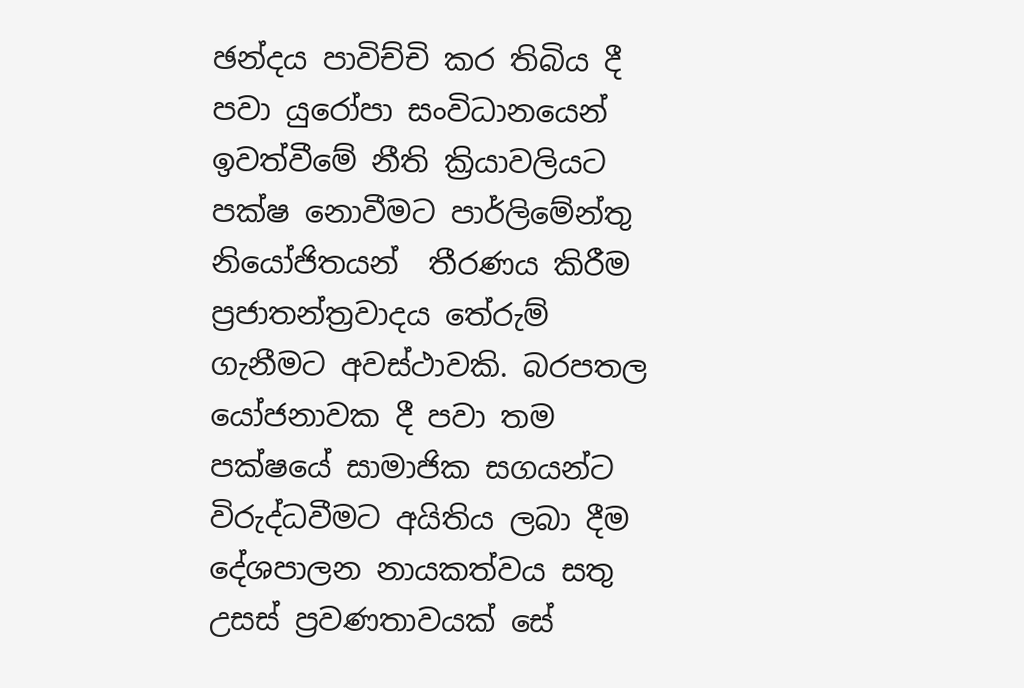ඡන්දය පාවිච්චි කර තිබිය දී පවා යුරෝපා සංවිධානයෙන් ඉවත්වීමේ නීති ක්‍රියාවලියට පක්ෂ නොවීමට පාර්ලිමේන්තු නියෝජිතයන්  තීරණය කිරීම ප්‍රජාතන්ත්‍රවාදය තේරුම් ගැනීමට අවස්ථාවකි. බරපතල යෝජනාවක දී පවා තම පක්ෂයේ සාමාජික සගයන්ට විරුද්ධවීමට අයිතිය ලබා දීම දේශපාලන නායකත්වය සතු උසස් ප්‍රවණතාවයක් සේ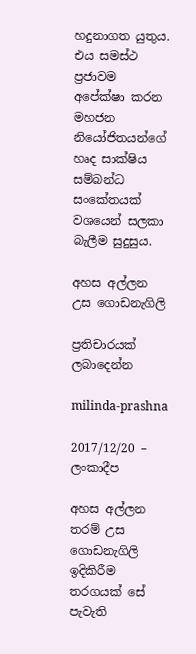හදුනාගත යුතුය. එය සමස්ථ ප්‍රජාවම අපේක්ෂා කරන මහජන නියෝජිතයන්ගේ හෘද සාක්ෂිය සම්බන්ධ සංකේතයක් වශයෙන් සලකා බැලීම සුදුසුය.

අහස අල්ලන උස ගොඩනැගිලි

ප්‍රතිචාරයක් ලබාදෙන්න

milinda-prashna

2017/12/20 – ලංකාදීප

අහස අල්ලන තරම් උස ගොඩනැගිලි ඉදිකිරීම තරගයක් සේ පැවැති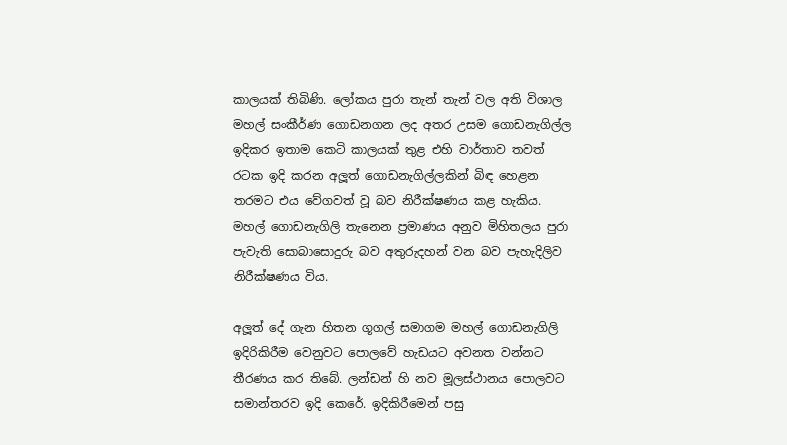කාලයක් තිබිණි. ලෝකය පුරා තැන් තැන් වල අති විශාල මහල් සංකීර්ණ ගොඩනගන ලද අතර උසම ගොඩනැගිල්ල ඉදිකර ඉතාම කෙටි කාලයක් තුළ එහි වාර්තාව තවත් රටක ඉදි කරන අලූත් ගොඩනැගිල්ලකින් බිඳ හෙළන තරමට එය වේගවත් වූ බව නිරීක්ෂණය කළ හැකිය. මහල් ගොඩනැගිලි තැනෙන ප්‍රමාණය අනුව මිහිතලය පුරා පැවැති සොබාසොදුරු බව අතුරුදහන් වන බව පැහැදිලිව නිරීක්ෂණය විය.

අලූත් දේ ගැන හිතන ගූගල් සමාගම මහල් ගොඩනැගිලි ඉදිරිකිරීම වෙනුවට පොලවේ හැඩයට අවනත වන්නට තීරණය කර තිබේ. ලන්ඩන් හි නව මූලස්ථානය පොලවට සමාන්තරව ඉදි කෙරේ. ඉදිකිරීමෙන් පසු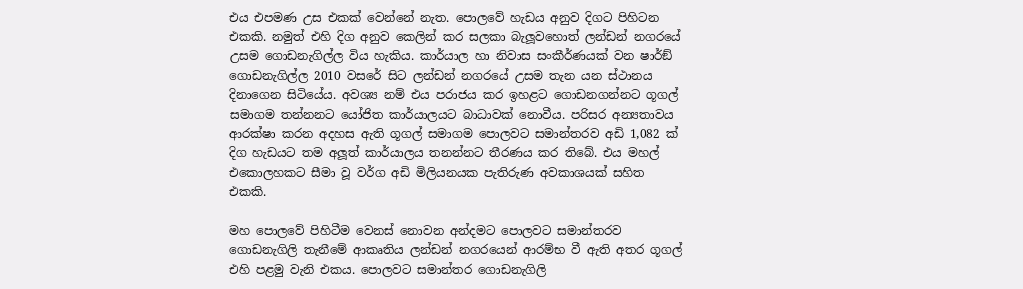එය එපමණ උස එකක් වෙන්නේ නැත. පොලවේ හැඩය අනුව දිගට පිහිටන එකකි. නමුත් එහි දිග අනුව කෙලින් කර සලකා බැලූවහොත් ලන්ඩන් නගරයේ උසම ගොඩනැගිල්ල විය හැකිය. කාර්යාල හා නිවාස සංකීර්ණයක් වන ෂාර්ඞ් ගොඩනැගිල්ල 2010 වසරේ සිට ලන්ඩන් නගරයේ උසම තැන යන ස්ථානය දිනාගෙන සිටියේය. අවශ්‍ය නම් එය පරාජය කර ඉහළට ගොඩනගන්නට ගූගල් සමාගම තන්නනට යෝජිත කාර්යාලයට බාධාවක් නොවීය. පරිසර අන්‍යතාවය ආරක්ෂා කරන අදහස ඇති ගූගල් සමාගම පොලවට සමාන්තරව අඩි 1,082 ක් දිග හැඩයට තම අලූත් කාර්යාලය තනන්නට තීරණය කර තිබේ. එය මහල් එකොලහකට සීමා වූ වර්ග අඩි මිලියනයක පැතිරුණ අවකාශයක් සහිත එකකි.

මහ පොලවේ පිහිටීම වෙනස් නොවන අන්දමට පොලවට සමාන්තරව ගොඩනැගිලි තැනීමේ ආකෘතිය ලන්ඩන් නගරයෙන් ආරම්භ වී ඇති අතර ගූගල් එහි පළමු වැනි එකය. පොලවට සමාන්තර ගොඩනැගිලි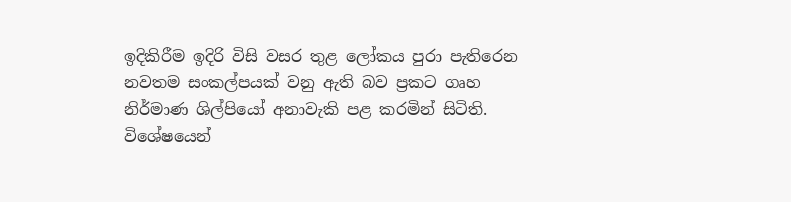ඉදිකිරීම ඉදිරි විසි වසර තුළ ලෝකය පුරා පැතිරෙන නවතම සංකල්පයක් වනු ඇති බව ප්‍රකට ගෘහ නිර්මාණ ශිල්පියෝ අනාවැකි පළ කරමින් සිටිති. විශේෂයෙන්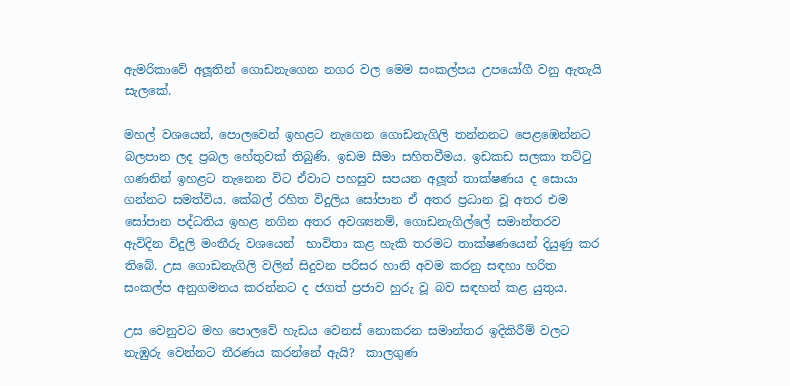ඇමරිකාවේ අලූතින් ගොඩනැගෙන නගර වල මෙම සංකල්පය උපයෝගී වනු ඇතැයි සැලකේ.

මහල් වශයෙන්, පොලවෙන් ඉහළට නැගෙන ගොඩනැගිලි තන්නනට පෙළඹෙන්නට බලපාන ලද ප්‍රබල හේතුවක් තිබුණි. ඉඩම සීමා සහිතවීමය. ඉඩකඩ සලකා තට්ටු ගණනින් ඉහළට තැනෙන විට ඒවාට පහසුව සපයන අලූත් තාක්ෂණය ද සොයා ගන්නට සමත්විය. කේබල් රහිත විදුලිය සෝපාන ඒ අතර ප්‍රධාන වූ අතර එම සෝපාන පද්ධතිය ඉහළ නගින අතර අවශ්‍යනම්, ගොඩනැගිල්ලේ සමාන්තරව ඇවිදින විදුලි මංතීරු වශයෙන්  භාවිතා කළ හැකි තරමට තාක්ෂණයෙන් දියුණු කර තිබේ. උස ගොඩනැගිලි වලින් සිදුවන පරිසර හානි අවම කරනු සඳහා හරිත සංකල්ප අනුගමනය කරන්නට ද ජගත් ප්‍රජාව හුරු වූ බව සඳහන් කළ යුතුය.

උස වෙනුවට මහ පොලවේ හැඩය වෙනස් නොකරන සමාන්තර ඉදිකිරීම් වලට නැඹුරු වෙන්නට තීරණය කරන්නේ ඇයි?  කාලගුණ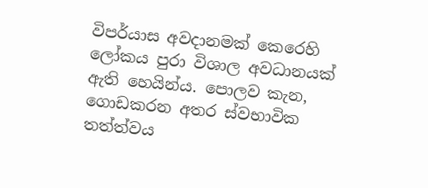විපර්යාස අවදානමක් කෙරෙහි ලෝකය පුරා විශාල අවධානයක් ඇති හෙයින්ය. පොලව කැන, ගොඩකරන අතර ස්වභාවික තත්ත්වය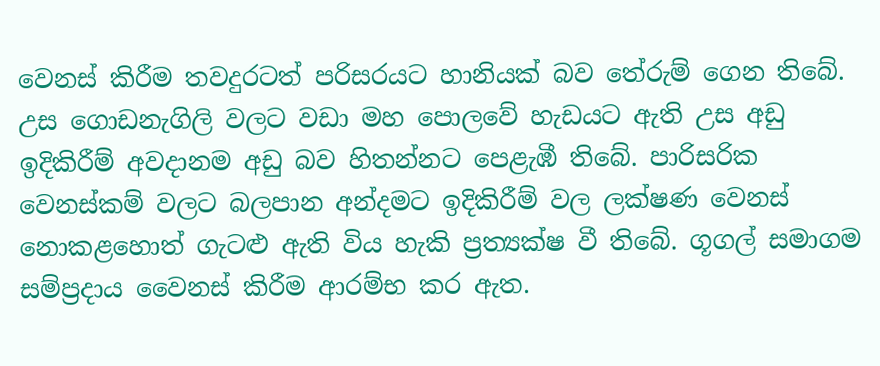වෙනස් කිරීම තවදුරටත් පරිසරයට හානියක් බව තේරුම් ගෙන තිබේ. උස ගොඩනැගිලි වලට වඩා මහ පොලවේ හැඩයට ඇති උස අඩු ඉදිකිරීම් අවදානම අඩු බව හිතන්නට පෙළැඹී තිබේ. පාරිසරික වෙනස්කම් වලට බලපාන අන්දමට ඉදිකිරීම් වල ලක්ෂණ වෙනස් නොකළහොත් ගැටළු ඇති විය හැකි ප්‍රත්‍යක්ෂ වී තිබේ. ගූගල් සමාගම සම්ප්‍රදාය වෛනස් කිරීම ආරම්භ කර ඇත.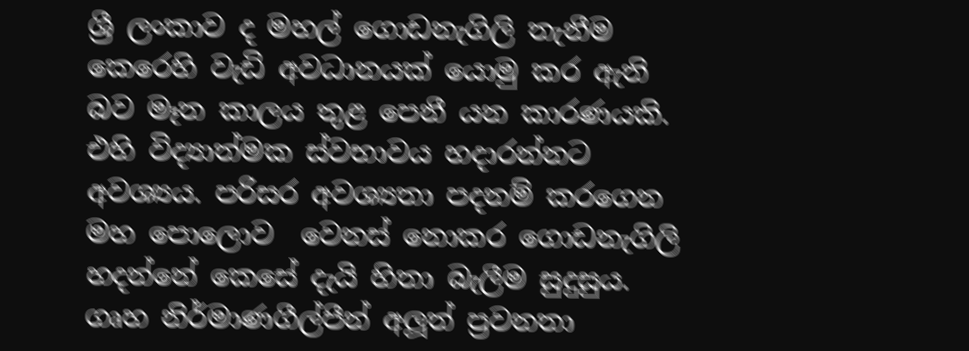ශ්‍රී ලංකාව ද මහල් ගොඩනැගිලි තැනීම කෙරෙහි වැඩි අවධානයක් යොමු කර ඇති බව මෑත කාලය තුළ පෙනී යන කාරණයකි. එහි විද්‍යාත්මක ස්වභාවය හදාරන්නට අවශ්‍යය. පරිසර අවශ්‍යතා පදනම් කරගෙන මහ පොලොව  වෙනස් නොකර ගොඩනැගිලි හදන්නේ කෙසේ දැයි හිතා බැලීම සුදුසුය. ගෘහ නිර්මාණගීල්පීන් අලූත් ප්‍රවනතා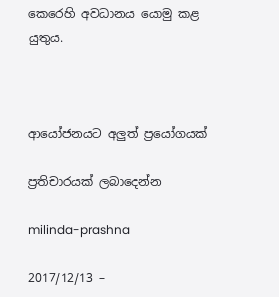කෙරෙහි අවධානය යොමු කළ යුතුය.



ආයෝජනයට අලුත් ප්‍රයෝගයක්

ප්‍රතිචාරයක් ලබාදෙන්න

milinda-prashna

2017/12/13 –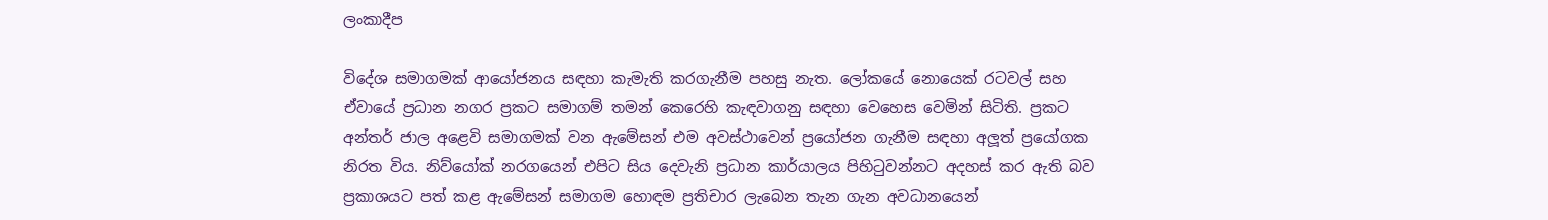ලංකාදීප

විදේශ සමාගමක් ආයෝජනය සඳහා කැමැති කරගැනීම පහසු නැත. ලෝකයේ නොයෙක් රටවල් සහ ඒවායේ ප්‍රධාන නගර ප්‍රකට සමාගම් තමන් කෙරෙහි කැඳවාගනු සඳහා වෙහෙස වෙමින් සිටිති. ප්‍රකට අන්තර් ජාල අළෙවි සමාගමක් වන ඇමේසන් එම අවස්ථාවෙන් ප්‍රයෝජන ගැනීම සඳහා අලූත් ප්‍රයෝගක නිරත විය. නිව්යෝක් නරගයෙන් එපිට සිය දෙවැනි ප්‍රධාන කාර්යාලය පිහිටුවන්නට අදහස් කර ඇති බව ප්‍රකාශයට පත් කළ ඇමේසන් සමාගම හොඳම ප්‍රතිචාර ලැබෙන තැන ගැන අවධානයෙන්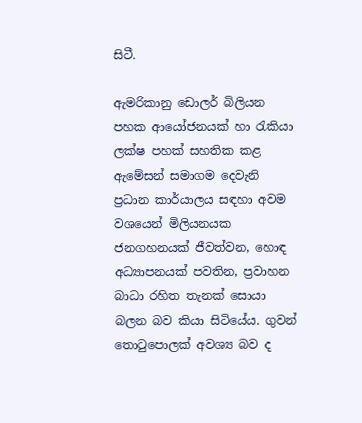සිටී.

ඇමරිකානු ඩොලර් බිලියන පහක ආයෝජනයක් හා රැකියා ලක්ෂ පහක් සහතික කළ ඇමේසන් සමාගම දෙවැනි ප්‍රධාන කාර්යාලය සඳහා අවම වශයෙන් මිලියනයක ජනගහනයක් ජීවත්වන, හොඳ අධ්‍යාපනයක් පවතින, ප්‍රවාහන බාධා රහිත තැනක් සොයා බලන බව කියා සිටියේය. ගුවන් තොටුපොලක් අවශ්‍ය බව ද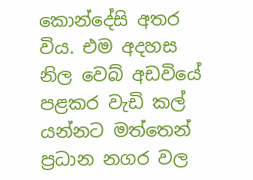කොන්දේසි අතර විය. එම අදහස නිල වෙබ් අඩවියේ පළකර වැඩි කල් යන්නට මත්තෙන් ප්‍රධාන නගර වල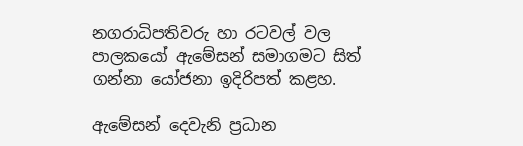නගරාධිපතිවරු හා රටවල් වල පාලකයෝ ඇමේසන් සමාගමට සිත් ගන්නා යෝජනා ඉදිරිපත් කළහ.

ඇමේසන් දෙවැනි ප්‍රධාන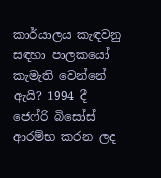කාර්යාලය කැඳවනු සඳහා පාලකයෝ කැමැති වෙන්නේ ඇයි? 1994 දී ජෙෆ්රි බිසෝස් ආරම්භ කරන ලද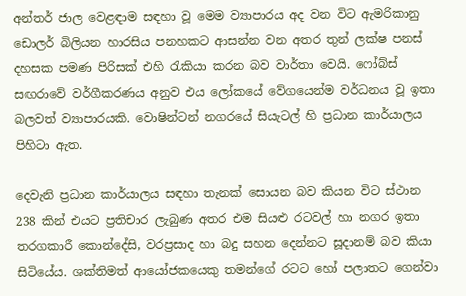අන්තර් ජාල වෙළඳාම සඳහා වූ මෙම ව්‍යාපාරය අද වන විට ඇමරිකානු ඩොලර් බිලියන හාරසිය පනහකට ආසන්න වන අතර තුන් ලක්ෂ පනස් දහසක පමණ පිරිසක් එහි රැකියා කරන බව වාර්තා වෙයි. ෆෝබ්ස් සඟරාවේ වර්ගීකරණය අනුව එය ලෝකයේ වේගයෙන්ම වර්ධනය වූ ඉතා බලවත් ව්‍යාපාරයකි. වොෂින්ටන් නගරයේ සියැටල් හි ප්‍රධාන කාර්යාලය පිහිටා ඇත.

දෙවැනි ප්‍රධාන කාර්යාලය සඳහා තැනක් සොයන බව කියන විට ස්ථාන 238 කින් එයට ප්‍රතිචාර ලැබුණ අතර එම සියළු රටවල් හා නගර ඉතා තරගකාරී කොන්දේසි, වරප්‍රසාද හා බදු සහන දෙන්නට සූදානම් බව කියා සිටියේය. ශක්තිමත් ආයෝජකයෙකු තමන්ගේ රටට හෝ පලාතට ගෙන්වා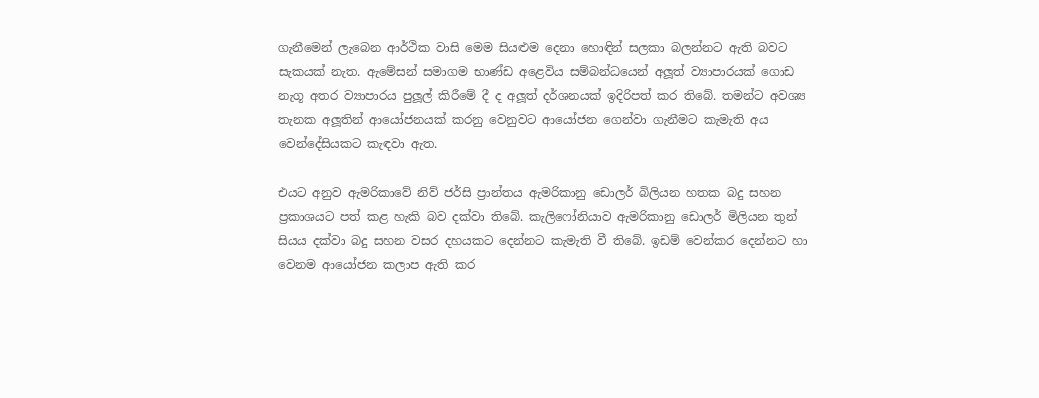ගැනීමෙන් ලැබෙන ආර්ථික වාසි මෙම සියළුම දෙනා හොඳින් සලකා බලන්නට ඇති බවට සැකයක් නැත. ඇමේසන් සමාගම භාණ්ඩ අළෙවිය සම්බන්ධයෙන් අලූත් ව්‍යාපාරයක් ගොඩ නැගූ අතර ව්‍යාපාරය පුලූල් කිරීමේ දී ද අලූත් දර්ශනයක් ඉදිරිපත් කර තිබේ. තමන්ට අවශ්‍ය තැනක අලූතින් ආයෝජනයක් කරනු වෙනුවට ආයෝජන ගෙන්වා ගැනීමට කැමැති අය වෙන්දේසියකට කැඳවා ඇත.

එයට අනුව ඇමරිකාවේ නිව් ජර්සි ප්‍රාන්තය ඇමරිකානු ඩොලර් බිලියන හතක බදු සහන ප්‍රකාශයට පත් කළ හැකි බව දක්වා තිබේ. කැලිෆෝනියාව ඇමරිකානු ඩොලර් මිලියන තුන් සියය දක්වා බදු සහන වසර දහයකට දෙන්නට කැමැති වී තිබේ. ඉඩම් වෙන්කර දෙන්නට හා වෙනම ආයෝජන කලාප ඇති කර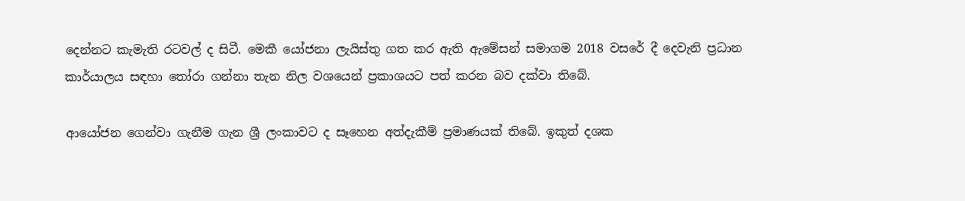දෙන්නට කැමැති රටවල් ද සිටී. මෙකී යෝජනා ලැයිස්තු ගත කර ඇති ඇමේසන් සමාගම 2018 වසරේ දී දෙවැනි ප්‍රධාන කාර්යාලය සඳහා තෝරා ගන්නා තැන නිල වශයෙන් ප්‍රකාශයට පත් කරන බව දක්වා තිබේ.

ආයෝජන ගෙන්වා ගැනීම ගැන ශ්‍රී ලංකාවට ද සෑහෙන අත්දැකීම් ප්‍රමාණයක් තිබේ. ඉකුත් දශක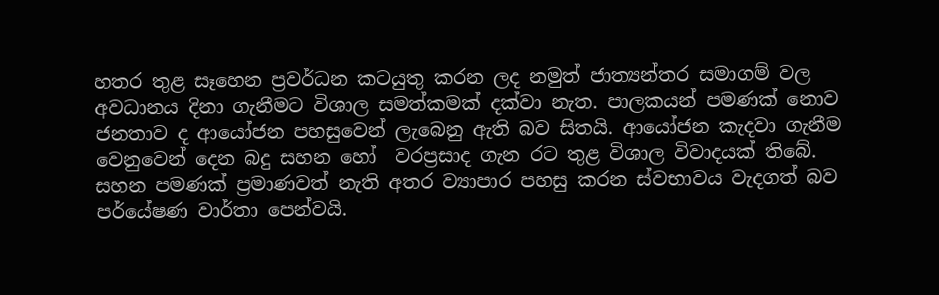හතර තුළ සෑහෙන ප්‍රවර්ධන කටයුතු කරන ලද නමුත් ජාත්‍යන්තර සමාගම් වල අවධානය දිනා ගැනීමට විශාල සමත්කමක් දක්වා නැත. පාලකයන් පමණක් නොව ජනතාව ද ආයෝජන පහසුවෙන් ලැබෙනු ඇති බව සිතයි. ආයෝජන කැදවා ගැනීම වෙනුවෙන් දෙන බදු සහන හෝ  වරප්‍රසාද ගැන රට තුළ විශාල විවාදයක් තිබේ. සහන පමණක් ප්‍රමාණවත් නැති අතර ව්‍යාපාර පහසු කරන ස්වභාවය වැදගත් බව පර්යේෂණ වාර්තා පෙන්වයි.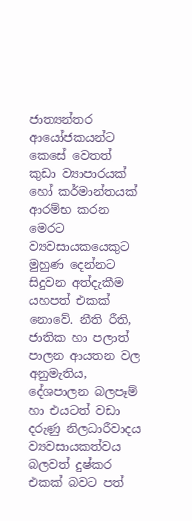ජාත්‍යන්තර ආයෝජකයන්ට කෙසේ වෙතත් කුඩා ව්‍යාපාරයක් හෝ කර්මාන්තයක් ආරම්භ කරන මෙරට ව්‍යවසායකයෙකුට මුහුණ දෙන්නට සිදුවන අත්දැකීම යහපත් එකක් නොවේ. නීති රීති, ජාතික හා පලාත් පාලන ආයතන වල අනුමැතිය, දේශපාලන බලපෑම් හා එයටත් වඩා දරුණු නිලධාරීවාදය ව්‍යවසායකත්වය බලවත් දුෂ්කර එකක් බවට පත්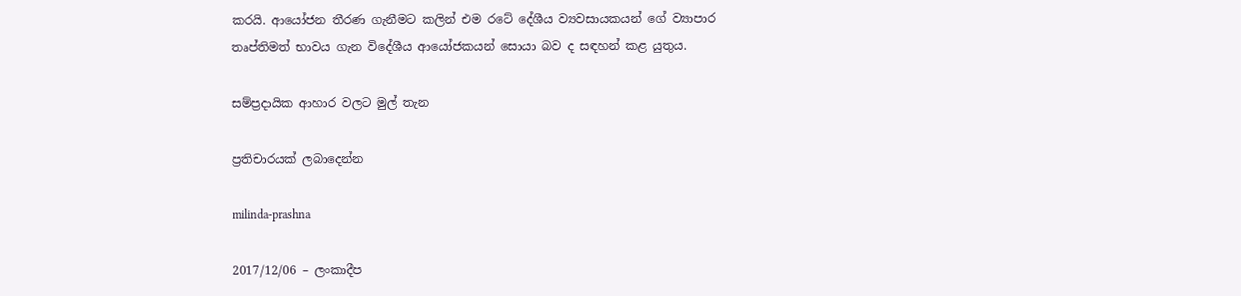කරයි. ආයෝජන තීරණ ගැනීමට කලින් එම රටේ දේශීය ව්‍යවසායකයන් ගේ ව්‍යාපාර තෘප්තිමත් භාවය ගැන විදේශීය ආයෝජකයන් සොයා බව ද සඳහන් කළ යුතුය.

සම්ප්‍රදායික ආහාර වලට මුල් තැන

ප්‍රතිචාරයක් ලබාදෙන්න

milinda-prashna

2017/12/06 – ලංකාදීප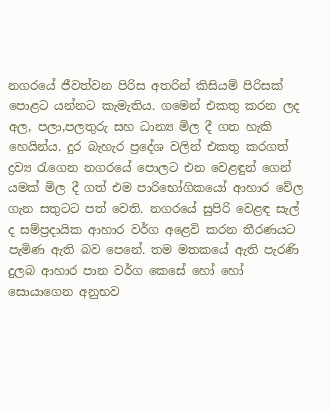නගරයේ ජීවත්වන පිරිස අතරින් කිසියම් පිරිසක් පොළට යන්නට කැමැතිය. ගමෙන් එකතු කරන ලද අල, පලා,පලතුරු සහ ධාන්‍ය මිල දී ගත හැකි හෙයින්ය. දුර බැහැර ප්‍රදේශ වලින් එකතු කරගත් ද්‍රව්‍ය රැගෙන නගරයේ පොලට එන වෙළඳුන් ගෙන් යමක් මිල දී ගත් එම පාරිභෝගිකයෝ ආහාර වේල ගැන සතුටට පත් වෙති. නගරයේ සුපිරි වෙළඳ සැල් ද සම්ප්‍රදායික ආහාර වර්ග අළෙවි කරන තීරණයට පැමිණ ඇති බව පෙනේ. තම මතකයේ ඇති පැරණි දුලබ ආහාර පාන වර්ග කෙසේ හෝ හෝ සොයාගෙන අනුභව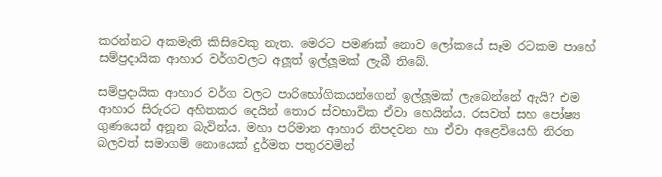කරන්නට අකමැති කිසිවෙකු නැත. මෙරට පමණක් නොව ලෝකයේ සෑම රටකම පාහේ සම්ප්‍රදායික ආහාර වර්ගවලට අලූත් ඉල්ලූමක් ලැබී තිබේ.

සම්ප්‍රදායික ආහාර වර්ග වලට පාරිභෝගිකයන්ගෙන් ඉල්ලූමක් ලැබෙන්නේ ඇයි? එම ආහාර සිරුරට අහිතකර දෙයින් තොර ස්වභාවික ඒවා හෙයින්ය. රසවත් සහ පෝෂ්‍ය ගුණයෙන් අනූන බැවින්ය. මහා පරිමාන ආහාර නිපදවන හා ඒවා අළෙවියෙහි නිරත බලවත් සමාගම් නොයෙක් දුර්මත පතුරවමින්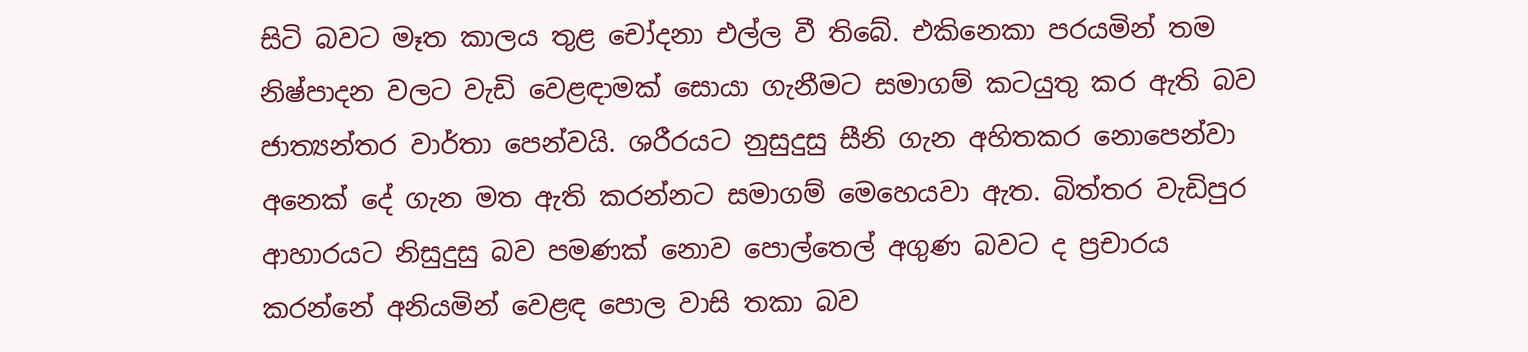සිටි බවට මෑත කාලය තුළ චෝදනා එල්ල වී තිබේ. එකිනෙකා පරයමින් තම නිෂ්පාදන වලට වැඩි වෙළඳාමක් සොයා ගැනීමට සමාගම් කටයුතු කර ඇති බව ජාත්‍යන්තර වාර්තා පෙන්වයි. ශරීරයට නුසුදුසු සීනි ගැන අහිතකර නොපෙන්වා අනෙක් දේ ගැන මත ඇති කරන්නට සමාගම් මෙහෙයවා ඇත. බිත්තර වැඩිපුර ආහාරයට නිසුදුසු බව පමණක් නොව පොල්තෙල් අගුණ බවට ද ප්‍රචාරය කරන්නේ අනියමින් වෙළඳ පොල වාසි තකා බව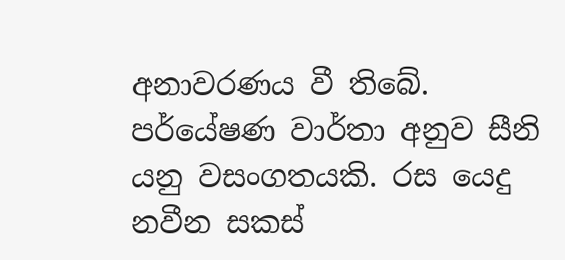අනාවරණය වී තිබේ. පර්යේෂණ වාර්තා අනුව සීනි යනු වසංගතයකි. රස යෙදු නවීන සකස්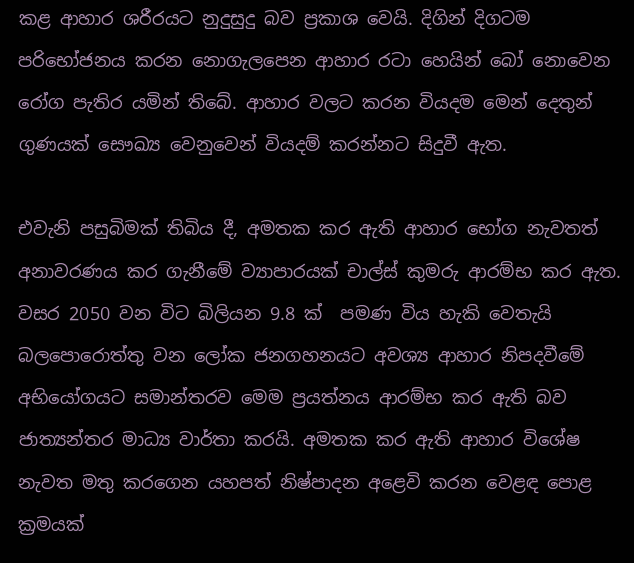කළ ආහාර ශරීරයට නුදුසුදු බව ප්‍රකාශ වෙයි. දිගින් දිගටම පරිභෝජනය කරන නොගැලපෙන ආහාර රටා හෙයින් බෝ නොවෙන රෝග පැතිර යමින් තිබේ. ආහාර වලට කරන වියදම මෙන් දෙතුන් ගුණයක් සෞඛ්‍ය වෙනුවෙන් වියදම් කරන්නට සිදුවී ඇත.

එවැනි පසුබිමක් තිබිය දී, අමතක කර ඇති ආහාර භෝග නැවතත් අනාවරණය කර ගැනීමේ ව්‍යාපාරයක් චාල්ස් කුමරු ආරම්භ කර ඇත. වසර 2050 වන විට බිලියන 9.8 ක්  පමණ විය හැකි වෙතැයි බලපොරොත්තු වන ලෝක ජනගහනයට අවශ්‍ය ආහාර නිපදවීමේ අභියෝගයට සමාන්තරව මෙම ප්‍රයත්නය ආරම්භ කර ඇති බව ජාත්‍යන්තර මාධ්‍ය වාර්තා කරයි. අමතක කර ඇති ආහාර විශේෂ නැවත මතු කරගෙන යහපත් නිෂ්පාදන අළෙවි කරන වෙළඳ පොළ ක්‍රමයක්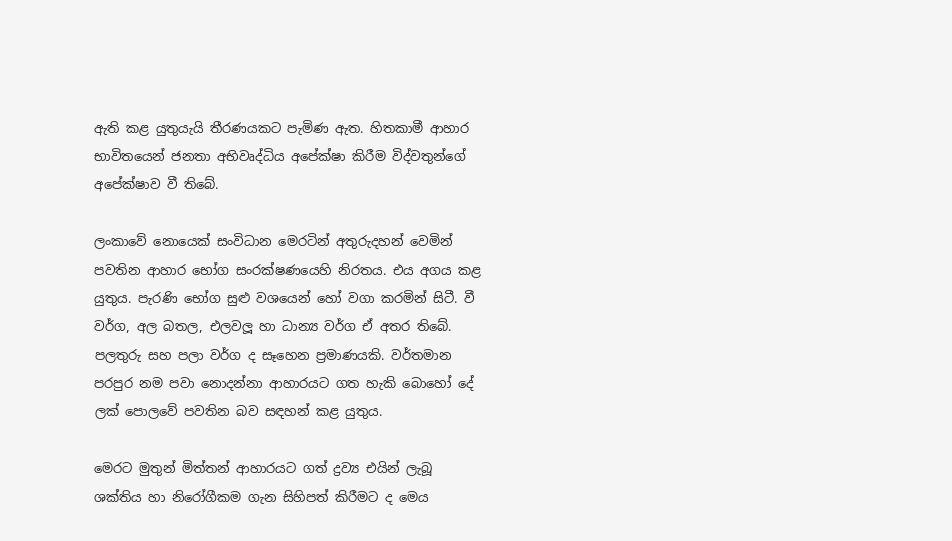ඇති කළ යුතුයැයි තීරණයකට පැමිණ ඇත. හිතකාමී ආහාර භාවිතයෙන් ජනතා අභිවෘද්ධිය අපේක්ෂා කිරීම විද්වතුන්ගේ අපේක්ෂාව වී තිබේ.

ලංකාවේ නොයෙක් සංවිධාන මෙරටින් අතුරුදහන් වෙමින් පවතින ආහාර භෝග සංරක්ෂණයෙහි නිරතය. එය අගය කළ යුතුය. පැරණි භෝග සුළු වශයෙන් හෝ වගා කරමින් සිටී. වී වර්ග, අල බතල, එලවලූ හා ධාන්‍ය වර්ග ඒ අතර තිබේ. පලතුරු සහ පලා වර්ග ද සෑහෙන ප්‍රමාණයකි. වර්තමාන පරපුර නම පවා නොදන්නා ආහාරයට ගත හැකි බොහෝ දේ ලක් පොලවේ පවතින බව සඳහන් කළ යුතුය.

මෙරට මුතුන් මිත්තන් ආහාරයට ගත් ද්‍රව්‍ය එයින් ලැබූ ශක්තිය හා නිරෝගීකම ගැන සිහිපත් කිරීමට ද මෙය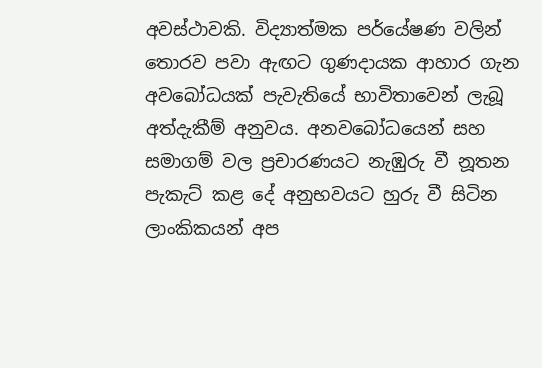අවස්ථාවකි. විද්‍යාත්මක පර්යේෂණ වලින් තොරව පවා ඇඟට ගුණදායක ආහාර ගැන අවබෝධයක් පැවැතියේ භාවිතාවෙන් ලැබූ අත්දැකීම් අනුවය. අනවබෝධයෙන් සහ සමාගම් වල ප්‍රචාරණයට නැඹුරු වී නූතන පැකැට් කළ දේ අනුභවයට හුරු වී සිටින ලාංකිකයන් අප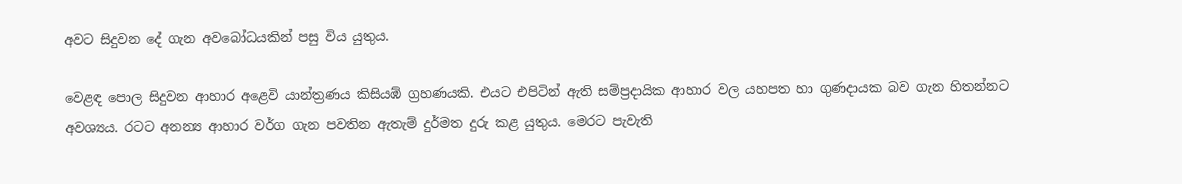අවට සිදුවන දේ ගැන අවබෝධයකින් පසු විය යුතුය.

වෙළඳ පොල සිදුවන ආහාර අළෙවි යාන්ත්‍රණය කිසියඹ් ග්‍රහණයකි. එයට එපිටින් ඇති සම්ප්‍රදායික ආහාර වල යහපත හා ගුණදායක බව ගැන හිතන්නට අවශ්‍යය. රටට අනන්‍ය ආහාර වර්ග ගැන පවතින ඇතැම් දුර්මත දුරු කළ යුතුය. මෙරට පැවැති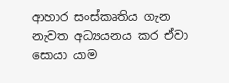ආහාර සංස්කෘතිය ගැන නැවත අධ්‍යයනය කර ඒවා සොයා යාම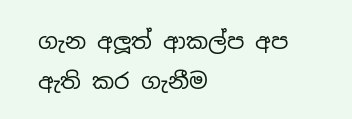ගැන අලූත් ආකල්ප අප ඇති කර ගැනීම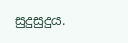සුදුසුදුය.